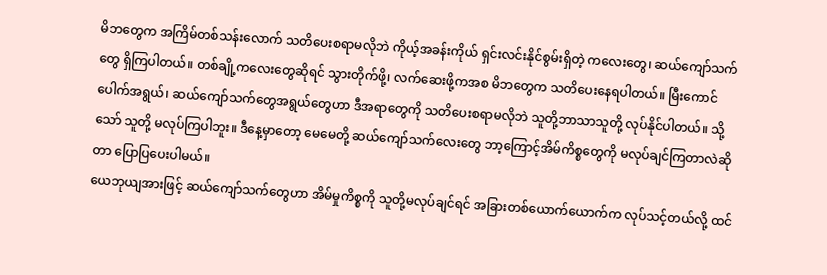မိဘတွေက အကြိမ်တစ်သန်းလောက် သတိပေးစရာမလိုဘဲ ကိုယ့်အခန်းကိုယ် ရှင်းလင်းနိုင်စွမ်းရှိတဲ့ ကလေးတွေ၊ ဆယ်ကျော်သက်တွေ ရှိကြပါတယ်။ တစ်ချို့ကလေးတွေဆိုရင် သွားတိုက်ဖို့၊ လက်ဆေးဖို့ကအစ မိဘတွေက သတိပေးနေရပါတယ်။ မြီးကောင်ပေါက်အရွယ်၊ ဆယ်ကျော်သက်တွေအရွယ်တွေဟာ ဒီအရာတွေကို သတိပေးစရာမလိုဘဲ သူတို့ဘာသာသူတို့ လုပ်နိုင်ပါတယ်။ သို့သော် သူတို့ မလုပ်ကြပါဘူး။ ဒီနေ့မှာတော့ မေမေတို့ ဆယ်ကျော်သက်လေးတွေ ဘာ့ကြောင့်အိမ်ကိစ္စတွေကို မလုပ်ချင်ကြတာလဲဆိုတာ ပြောပြပေးပါမယ်။
ယေဘုယျအားဖြင့် ဆယ်ကျော်သက်တွေဟာ အိမ်မှုကိစ္စကို သူတို့မလုပ်ချင်ရင် အခြားတစ်ယောက်ယောက်က လုပ်သင့်တယ်လို့ ထင်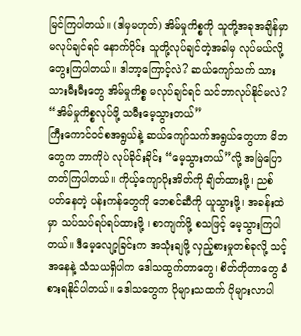မြင်ကြပါတယ်။ (ဒါမှမဟုတ်) အိမ်မှုကိစ္စကို သူတို့အခုအချိန်မှာ မလုပ်ချင်ရင် နောက်ပိုင်း သူတို့လုပ်ချင်တဲ့အခါမှ လုပ်မယ်လို့တွေးကြပါတယ်။ ဒါဘာ့ကြောင့်လဲ? ဆယ်ကျော်သက် သားသားမီးမီးတွေ အိမ်မှုကိစ္စ မလုပ်ချင်ရင် သင်ဘာလုပ်နိုင်မလဲ?
“အိမ်မှုကိစ္စလုပ်ဖို့ သမီးမေ့သွားတယ်”
ကြီးကောင်ဝင်စအရွယ်နဲ့ ဆယ်ကျော်သက်အရွယ်တွေဟာ မိဘတွေက ဘာကိုပဲ လုပ်ခိုင်းခိုင်း “မေ့သွားတယ်”လို့ အမြဲပြောတတ်ကြပါတယ်။ ကိုယ့်ကျောပိုးအိတ်ကို ချိတ်ထားဖို့၊ ညစ်ပတ်နေတဲ့ ပန်းကန်တွေကို ဘေစင်ဆီကို ယူသွားဖို့၊ အခန်းထဲမှာ သပ်သပ်ရပ်ရပ်ထားဖို့ ၊ စာကျက်ဖို့ စသဖြင့် မေ့သွားကြပါတယ်။ ဒီမေ့လျော့ခြင်းက အသုံးချဖို့ လှည့်စားမှုတစ်ခုလို့ သင့်အနေနဲ့ သံသယရှိပါက ဒေါသထွက်တာတွေ၊ စိတ်တိုတာတွေ ခံစားရနိုင်ပါတယ်။ ဒေါသတွေက ပိုများသထက် ပိုများလာပါ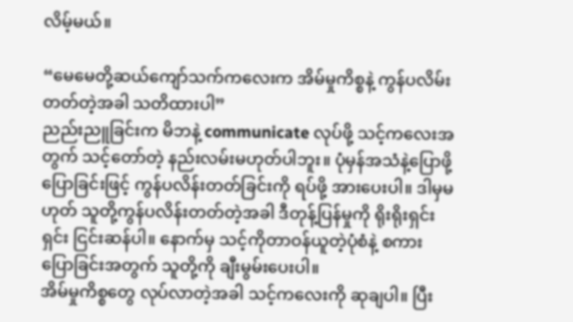လိမ့်မယ်။

“မေမေတို့ဆယ်ကျော်သက်ကလေးက အိမ်မှုကိစ္စနဲ့ ကွန်ပလိမ်းတတ်တဲ့အခါ သတိထားပါ”
ညည်းညူခြင်းက မိဘနဲ့ communicate လုပ်ဖို့ သင့်ကလေးအတွက် သင့်တော်တဲ့ နည်းလမ်းမဟုတ်ပါဘူး။ ပုံမှန်အသံနဲ့ပြောဖို့ ပြောခြင်းဖြင့် ကွန်ပလိန်းတတ်ခြင်းကို ရပ်ဖို့ အားပေးပါ။ ဒါမှမဟုတ် သူတို့ကွန်ပလိန်းတတ်တဲ့အခါ ဒီတုန့်ပြန်မှုကို ရိုးရိုးရှင်းရှင်း ငြင်းဆန်ပါ။ နောက်မှ သင့်ကိုတာဝန်ယူတဲ့ပုံစံနဲ့ စကားပြောခြင်းအတွက် သူတို့ကို ချီးမွမ်းပေးပါ။
အိမ်မှုကိစ္စတွေ လုပ်လာတဲ့အခါ သင့်ကလေးကို ဆုချပါ။ ပြီး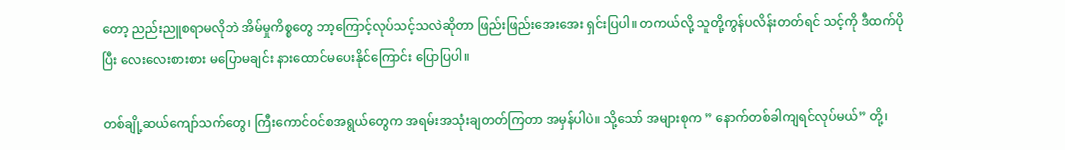တော့ ညည်းညူစရာမလိုဘဲ အိမ်မှုကိစ္စတွေ ဘာ့ကြောင့်လုပ်သင့်သလဲဆိုတာ ဖြည်းဖြည်းအေးအေး ရှင်းပြပါ။ တကယ်လို့ သူတို့ကွန်ပလိန်းတတ်ရင် သင့်ကို ဒီထက်ပိုပြီး လေးလေးစားစား မပြောမချင်း နားထောင်မပေးနိုင်ကြောင်း ပြောပြပါ။

တစ်ချို့ဆယ်ကျော်သက်တွေ၊ ကြီးကောင်ဝင်စအရွယ်တွေက အရမ်းအသုံးချတတ်ကြတာ အမှန်ပါပဲ။ သို့သော် အများစုက ” နောက်တစ်ခါကျရင်လုပ်မယ်” တို့၊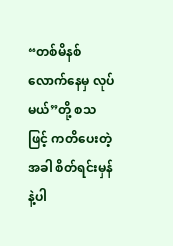“တစ်မိနစ်လောက်နေမှ လုပ်မယ်”တို့ စသဖြင့် ကတိပေးတဲ့အခါ စိတ်ရင်းမှန်နဲ့ပါ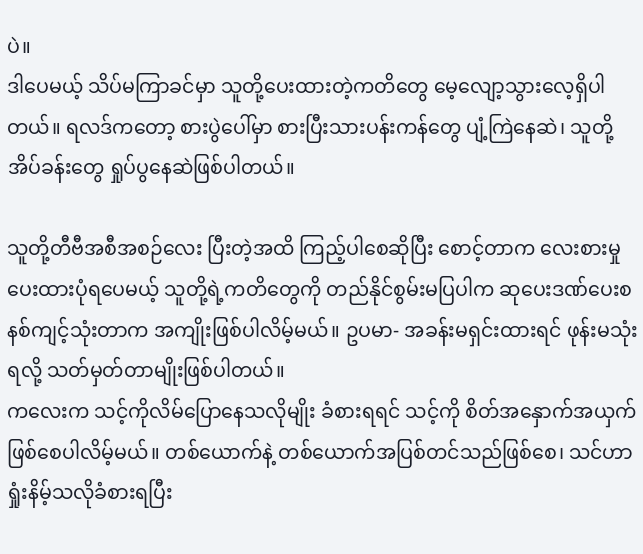ပဲ။
ဒါပေမယ့် သိပ်မကြာခင်မှာ သူတို့ပေးထားတဲ့ကတိတွေ မေ့လျော့သွားလေ့ရှိပါတယ်။ ရလဒ်ကတော့ စားပွဲပေါ်မှာ စားပြီးသားပန်းကန်တွေ ပျံ့ကြဲနေဆဲ၊ သူတို့အိပ်ခန်းတွေ ရှုပ်ပွနေဆဲဖြစ်ပါတယ်။

သူတို့တီဗီအစီအစဉ်လေး ပြီးတဲ့အထိ ကြည့်ပါစေဆိုပြီး စောင့်တာက လေးစားမှုပေးထားပုံရပေမယ့် သူတို့ရဲ့ကတိတွေကို တည်နိုင်စွမ်းမပြပါက ဆုပေးဒဏ်ပေးစနစ်ကျင့်သုံးတာက အကျိုးဖြစ်ပါလိမ့်မယ်။ ဥပမာ- အခန်းမရှင်းထားရင် ဖုန်းမသုံးရလို့ သတ်မှတ်တာမျိုးဖြစ်ပါတယ်။
ကလေးက သင့်ကိုလိမ်ပြောနေသလိုမျိုး ခံစားရရင် သင့်ကို စိတ်အနှောက်အယှက်ဖြစ်စေပါလိမ့်မယ်။ တစ်ယောက်နဲ့ တစ်ယောက်အပြစ်တင်သည်ဖြစ်စေ၊ သင်ဟာ ရှုံးနိမ့်သလိုခံစားရပြီး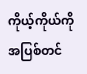ကိုယ့်ကိုယ်ကို အပြစ်တင်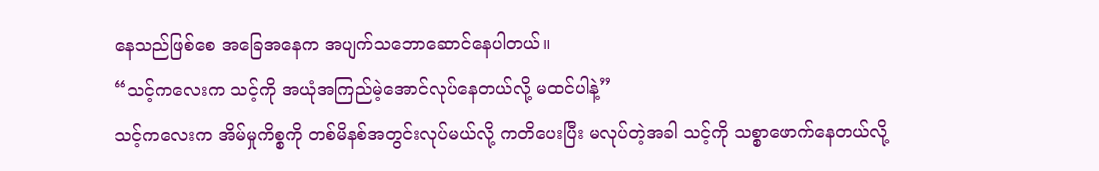နေသည်ဖြစ်စေ အခြေအနေက အပျက်သဘောဆောင်နေပါတယ်။
“သင့်ကလေးက သင့်ကို အယုံအကြည်မဲ့အောင်လုပ်နေတယ်လို့ မထင်ပါနဲ့”
သင့်ကလေးက အိမ်မှုကိစ္စကို တစ်မိနစ်အတွင်းလုပ်မယ်လို့ ကတိပေးပြီး မလုပ်တဲ့အခါ သင့်ကို သစ္စာဖောက်နေတယ်လို့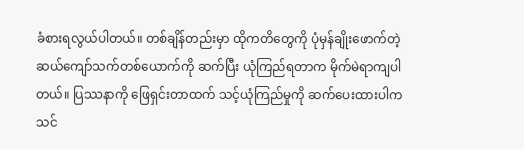ခံစားရလွယ်ပါတယ်။ တစ်ချိန်တည်းမှာ ထိုကတိတွေကို ပုံမှန်ချိုးဖောက်တဲ့ ဆယ်ကျော်သက်တစ်ယောက်ကို ဆက်ပြီး ယုံကြည်ရတာက မိုက်မဲရာကျပါတယ်။ ပြဿနာကို ဖြေရှင်းတာထက် သင့်ယုံကြည်မှုကို ဆက်ပေးထားပါက သင်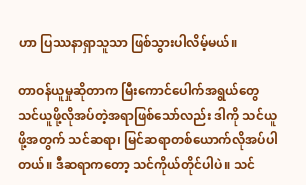ဟာ ပြဿနာရှာသူသာ ဖြစ်သွားပါလိမ့်မယ်။

တာဝန်ယူမှုဆိုတာက မြီးကောင်ပေါက်အရွယ်တွေ သင်ယူဖို့လိုအပ်တဲ့အရာဖြစ်သော်လည်း ဒါကို သင်ယူဖို့အတွက် သင်ဆရာ၊ မြင်ဆရာတစ်ယောက်လိုအပ်ပါတယ်။ ဒီဆရာကတော့ သင်ကိုယ်တိုင်ပါပဲ။ သင်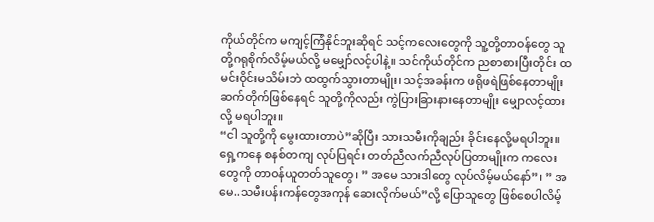ကိုယ်တိုင်က မကျင့်ကြံနိုင်ဘူးဆိုရင် သင့်ကလေးတွေကို သူ့တို့တာဝန်တွေ သူတို့ဂရုစိုက်လိမ့်မယ်လို့ မမျှော်လင့်ပါနဲ့။ သင်ကိုယ်တိုင်က ညစာစားပြီးတိုင်း ထမင်းဝိုင်းမသိမ်းဘဲ ထထွက်သွားတာမျိုး၊ သင့်အခန်းက ဖရိုဖရဲဖြစ်နေတာမျိုး ဆက်တိုက်ဖြစ်နေရင် သူတို့ကိုလည်း ကွဲပြားခြားနားနေတာမျိုး မျှောလင့်ထားလို့ မရပါဘူး။
“ငါ သူတို့ကို မွေးထားတာပဲ”ဆိုပြီး သားသမီးကိုချည်း ခိုင်းနေလို့မရပါဘူး။ ရှေ့ကနေ စနစ်တကျ လုပ်ပြရင်း တတ်ညီလက်ညီလုပ်ပြတာမျိုးက ကလေးတွေကို တာဝန်ယူတတ်သူတွေ၊ ” အမေ သားဒါတွေ လုပ်လိမ့်မယ်နော်”၊ ” အမေ..သမီးပန်းကန်တွေအကုန် ဆေးလိုက်မယ်”လို့ ပြောသူတွေ ဖြစ်စေပါလိမ့်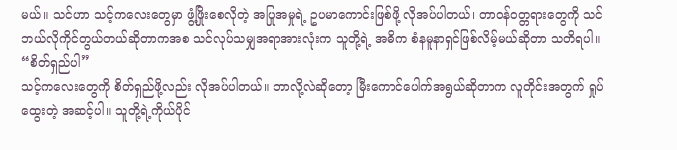မယ်။ သင်ဟာ သင့်ကလေးတွေမှာ ဖွံ့ဖြိုးစေလိုတဲ့ အပြုအမှုရဲ့ ဥပမာကောင်းဖြစ်ဖို့ လိုအပ်ပါတယ်၊ တာဝန်ဝတ္တရားတွေကို သင်ဘယ်လိုကိုင်တွယ်တယ်ဆိုတာကအစ သင်လုပ်သမျှအရာအားလုံးက သူတို့ရဲ့ အဓိက စံနမူနာရှင်ဖြစ်လိမ့်မယ်ဆိုတာ သတိရပါ။
“စိတ်ရှည်ပါ”
သင့်ကလေးတွေကို စိတ်ရှည်ဖို့လည်း လိုအပ်ပါတယ်။ ဘာလို့လဲဆိုတော့ မြီးကောင်ပေါက်အရွယ်ဆိုတာက လူတိုင်းအတွက် ရှုပ်ထွေးတဲ့ အဆင့်ပါ။ သူတို့ရဲ့ကိုယ်ပိုင်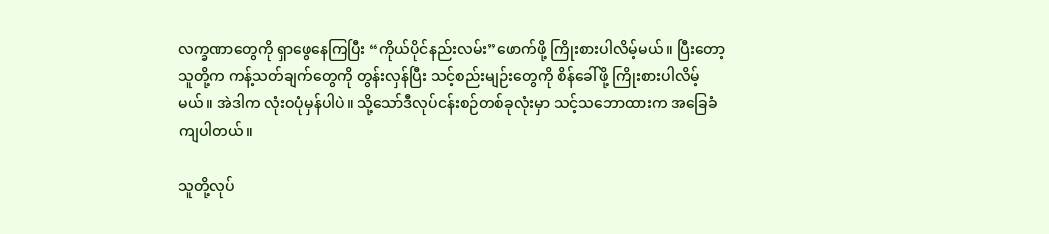လက္ခဏာတွေကို ရှာဖွေနေကြပြီး “ကိုယ်ပိုင်နည်းလမ်း”ဖောက်ဖို့ ကြိုးစားပါလိမ့်မယ်။ ပြီးတော့ သူတို့က ကန့်သတ်ချက်တွေကို တွန်းလှန်ပြီး သင့်စည်းမျဉ်းတွေကို စိန်ခေါ်ဖို့ ကြိုးစားပါလိမ့်မယ်။ အဲဒါက လုံးဝပုံမှန်ပါပဲ။ သို့သော်ဒီလုပ်ငန်းစဉ်တစ်ခုလုံးမှာ သင့်သဘောထားက အခြေခံကျပါတယ်။

သူတို့လုပ်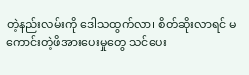တဲ့နည်းလမ်းကို ဒေါသထွက်လာ၊ စိတ်ဆိုးလာရင် မကောင်းတဲ့ဖိအားပေးမှုတွေ သင်ပေး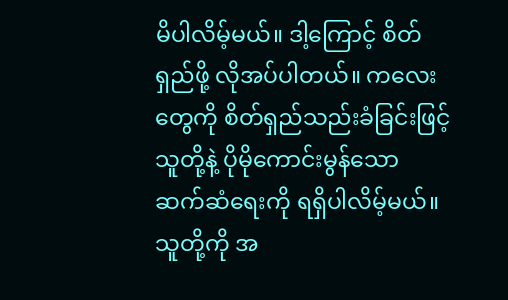မိပါလိမ့်မယ်။ ဒါ့ကြောင့် စိတ်ရှည်ဖို့ လိုအပ်ပါတယ်။ ကလေးတွေကို စိတ်ရှည်သည်းခံခြင်းဖြင့် သူတို့နဲ့ ပိုမိုကောင်းမွန်သော ဆက်ဆံရေးကို ရရှိပါလိမ့်မယ်။ သူတို့ကို အ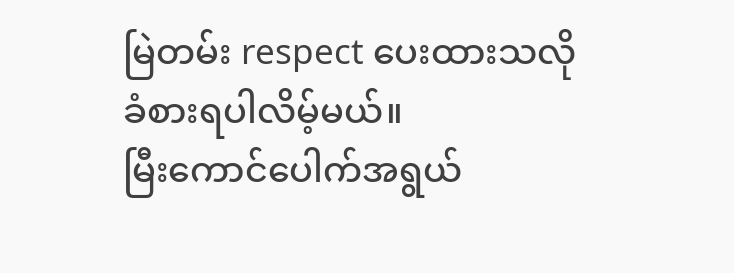မြဲတမ်း respect ပေးထားသလို ခံစားရပါလိမ့်မယ်။
မြီးကောင်ပေါက်အရွယ်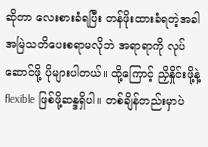ဆိုတာ လေးစားခံရပြီး တန်ဖိုးထားခံရတဲ့အခါ အမြဲသတိပေးစရာမလိုဘဲ အရာရာကို လုပ်ဆောင်ဖို့ ပိုများပါတယ်။ ထို့ကြောင့် ညှိနှိုင်းဖို့နဲ့ flexible ဖြစ်ဖို့ဆန္ဒရှိပါ။ တစ်ချိန်တည်းမှာပဲ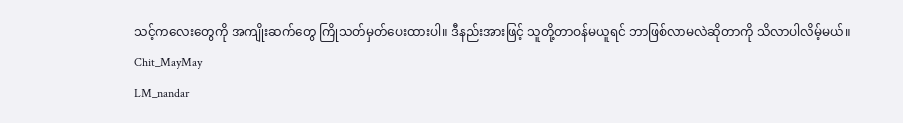သင့်ကလေးတွေကို အကျိုးဆက်တွေ ကြိုသတ်မှတ်ပေးထားပါ။ ဒီနည်းအားဖြင့် သူတို့တာဝန်မယူရင် ဘာဖြစ်လာမလဲဆိုတာကို သိလာပါလိမ့်မယ်။
Chit_MayMay
LM_nandar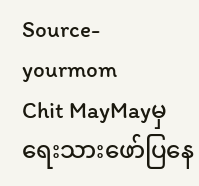Source-yourmom
Chit MayMayမှ ရေးသားဖော်ပြနေ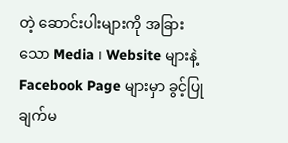တဲ့ ဆောင်းပါးများကို အခြားသော Media ၊ Website များနဲ့ Facebook Page များမှာ ခွင့်ပြုချက်မ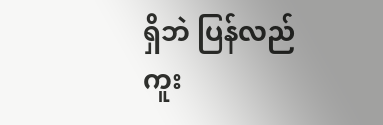ရှိဘဲ ပြန်လည်ကူး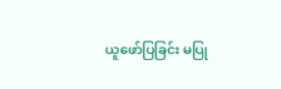ယူဖော်ပြခြင်း မပြု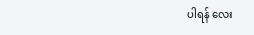ပါရန် လေး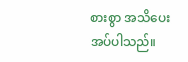စားစွာ အသိပေးအပ်ပါသည်။